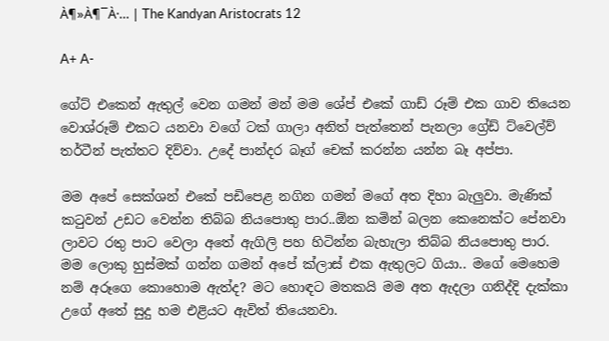À¶»À¶¯À·… | The Kandyan Aristocrats 12

A+ A-

ගේට් එකෙන් ඇතුල් වෙන ගමන් මන් මම ශේප් එකේ ගාඩ් රූම් එක ගාව තියෙන වොශ්රූම් එකට යනවා වගේ ටක් ගාලා අනිත් පැත්තෙන් පැනලා ග්‍රේඩ් ට්වෙල්ව් තර්ටීන් පැත්තට දිව්වා. උදේ පාන්දර බෑග් චෙක් කරන්න යන්න බෑ අප්පා.

මම අපේ සෙක්ශන් එකේ පඩිපෙළ නගින ගමන් මගේ අත දිහා බැලුවා. මැණික් කටුවන් උඩට වෙන්න තිබ්බ නියපොතු පාර..ඕන කමින් බලන කෙනෙක්ට පේනවා ලාවට රතු පාට වෙලා අතේ ඇගිලි පහ හිටින්න බැහැලා තිබ්බ නියපොතු පාර. මම ලොකු හුස්මක් ගන්න ගමන් අපේ ක්ලාස් එක ඇතුලට ගියා.. මගේ මෙහෙම නම් අරූගෙ කොහොම ඇත්ද? මට හොඳට මතකයි මම අත ඇදලා ගනිද්දි දැක්කා උගේ අතේ සුදු හම එළියට ඇවිත් තියෙනවා.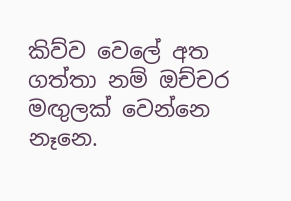කිව්ව වෙලේ අත ගත්තා නම් ඔච්චර මඟුලක් වෙන්නෙ නෑනෙ.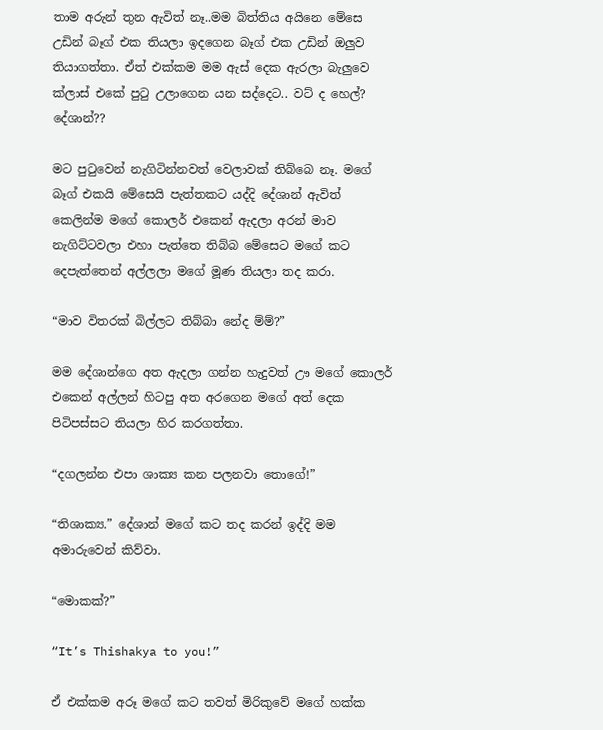තාම අරුන් තුන ඇවිත් නෑ..මම බිත්තිය අයිනෙ මේසෙ උඩින් බෑග් එක තියලා ඉදගෙන බෑග් එක උඩින් ඔලුව තියාගත්තා. ඒත් එක්කම මම ඇස් දෙක ඇරලා බැලුවෙ ක්ලාස් එකේ පුටු උලාගෙන යන සද්දෙට.. වට් ද හෙල්? දේශාන්??

මට පුටුවෙන් නැගිටින්නවත් වෙලාවක් තිබ්බෙ නෑ. මගේ බෑග් එකයි මේසෙයි පැත්තකට යද්දි දේශාන් ඇවිත් කෙලින්ම මගේ කොලර් එකෙන් ඇදලා අරන් මාව නැගිට්ටවලා එහා පැත්තෙ තිබ්බ මේසෙට මගේ කට දෙපැත්තෙන් අල්ලලා මගේ මූණ තියලා තද කරා.

“මාව විතරක් බිල්ලට තිබ්බා නේද ම්ම්?”

මම දේශාන්ගෙ අත ඇදලා ගන්න හැදුවත් ඌ මගේ කොලර් එකෙන් අල්ලන් හිටපු අත අරගෙන මගේ අත් දෙක පිටිපස්සට තියලා හිර කරගත්තා.

“දගලන්න එපා ශාක්‍ය කන පලනවා තොගේ!”

“තිශාක්‍ය.” දේශාන් මගේ කට තද කරන් ඉද්දි මම අමාරුවෙන් කිව්වා.

“මොකක්?”

“It’s Thishakya to you!”

ඒ එක්කම අරූ මගේ කට තවත් මිරිකුවේ මගේ හක්ක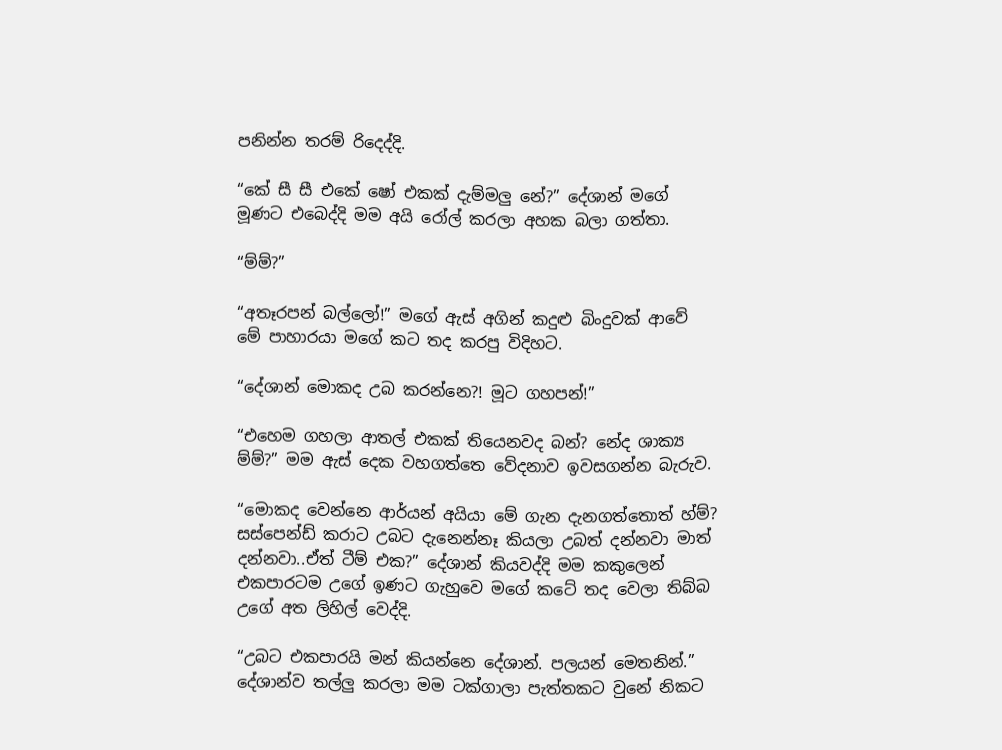පනින්න තරම් රිදෙද්දි.

“කේ සී සී එකේ ෂෝ එකක් දැම්මලු නේ?” දේශාන් මගේ මූණට එබෙද්දි මම අයි රෝල් කරලා අහක බලා ගත්තා.

“ම්ම්?”

“අතෑරපන් බල්ලෝ!” මගේ ඇස් අගින් කදුළු බිංදුවක් ආවේ මේ පාහාරයා මගේ කට තද කරපු විදිහට.

“දේශාන් මොකද උබ කරන්නෙ?! මූට ගහපන්!”

“එහෙම ගහලා ආතල් එකක් තියෙනවද බන්? නේද ශාක්‍ය ම්ම්?” මම ඇස් දෙක වහගත්තෙ වේදනාව ඉවසගන්න බැරුව.

“මොකද වෙන්නෙ ආර්යන් අයියා මේ ගැන දැනගත්තොත් හ්ම්? සස්පෙන්ඩ් කරාට උබට දැනෙන්නෑ කියලා උබත් දන්නවා මාත් දන්නවා..ඒත් ටීම් එක?” දේශාන් කියවද්දි මම කකුලෙන් එකපාරටම උගේ ඉණට ගැහුවෙ මගේ කටේ තද වෙලා තිබ්බ උගේ අත ලිහිල් වෙද්දි.

“උබට එකපාරයි මන් කියන්නෙ දේශාන්. පලයන් මෙතනින්.” දේශාන්ව තල්ලු කරලා මම ටක්ගාලා පැත්තකට වුනේ නිකට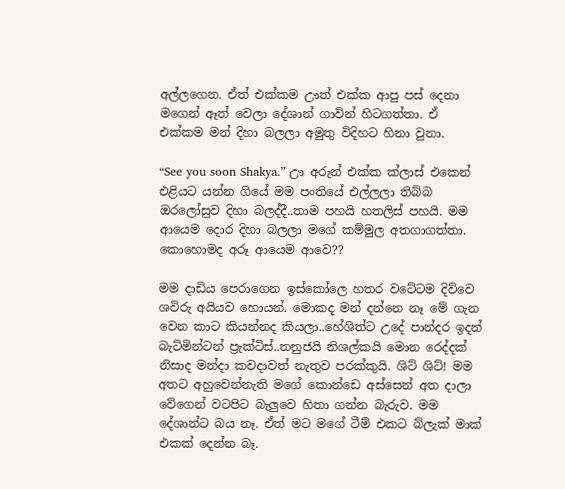අල්ලගෙන. ඒත් එක්කම ඌත් එක්ක ආපු පස් දෙනා මගෙන් ඈත් වෙලා දේශාන් ගාවින් හිටගත්තා. ඒ එක්කම මන් දිහා බලලා අමුතු විදිහට හිනා වුනා.

“See you soon Shakya.” ඌ අරුන් එක්ක ක්ලාස් එකෙන් එළියට යන්න ගියේ මම පංතියේ එල්ලලා තිබ්බ ඔරලෝසුව දිහා බලද්දී..තාම පහයි හතලිස් පහයි. මම ආයෙම දොර දිහා බලලා මගේ කම්මුල අතගාගත්තා. කොහොමද අරූ ආයෙම ආවෙ??

මම දාඩිය පෙරාගෙන ඉස්කෝලෙ හතර වටේටම දිව්වෙ ශවිරු අයියව හොයන්. මොකද මන් දන්නෙ නෑ මේ ගැන වෙන කාට කියන්නද කියලා..හේශිත්ට උදේ පාන්දර ඉදන් බැට්මින්ටන් ප්‍රැක්ටිස්..තනුජයි නිශල්කයි මොන රෙද්දක් නිසාද මන්දා කවදාවත් නැතුව පරක්කුයි. ශිට් ශිට්! මම අතට අහුවෙන්නැති මගේ කොන්ඩෙ අස්සෙන් අත දාලා වේගෙන් වටපිට බැලුවෙ හිතා ගන්න බැරුව. මම දේශාන්ට බය නෑ. ඒත් මට මගේ ටීම් එකට බ්ලැක් මාක් එකක් දෙන්න බෑ.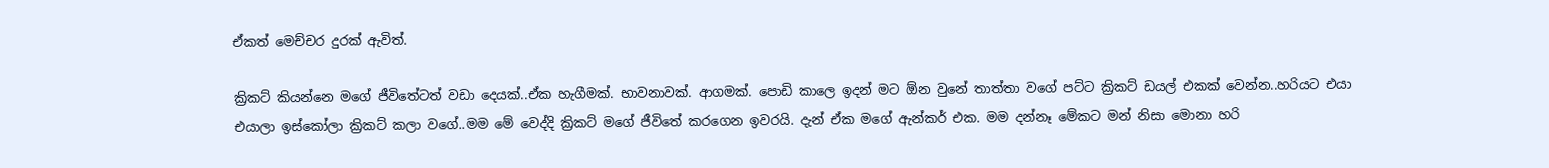ඒකත් මෙච්චර දුරක් ඇවිත්.

ක්‍රිකට් කියන්නෙ මගේ ජීවිතේටත් වඩා දෙයක්..ඒක හැගීමක්. භාවනාවක්. ආගමක්. පොඩි කාලෙ ඉදන් මට ඕන වුනේ තාත්තා වගේ පට්ට ක්‍රිකට් ඩයල් එකක් වෙන්න..හරියට එයා එයාලා ඉස්කෝලා ක්‍රිකට් කලා වගේ..මම මේ වෙද්දි ක්‍රිකට් මගේ ජීවිතේ කරගෙන ඉවරයි. දැන් ඒක මගේ ඇන්කර් එක. මම දන්නෑ මේකට මන් නිසා මොනා හරි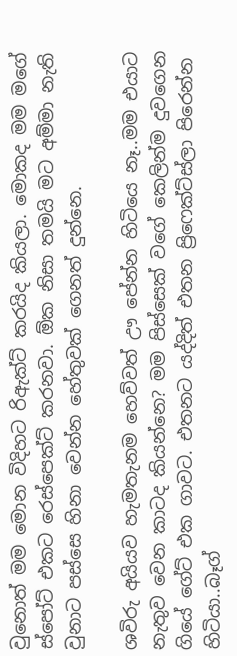වුනොත් මම මොන විදිහට රිඇක්ට් කරයිද කියලා. මොකද මම මගේ ස්පෝට් එකට රෙස්පෙක්ට් කරනවා. ඕක නිසා තමයි මට අම්මා නැති වුනාට පස්සෙ හිනා වෙන්න හේතුවක් ගෙනත් දුන්නෙ.

ශවිරු අයියව හැමතැනම හෙව්වත් ඌ පේන්න හිටියෙ නෑ..මම එයාට නැතුව වෙන කාටද කියන්නෙ? මම පිස්සෙක් වගේ කෙලින්ම දුවගෙන ගියේ ගේට් එක ගාවට. එතනට යද්දිත් එතන ප්‍රිෆෙක්ට්ස්ලා පිරෙන්න හිටියා..බෑග්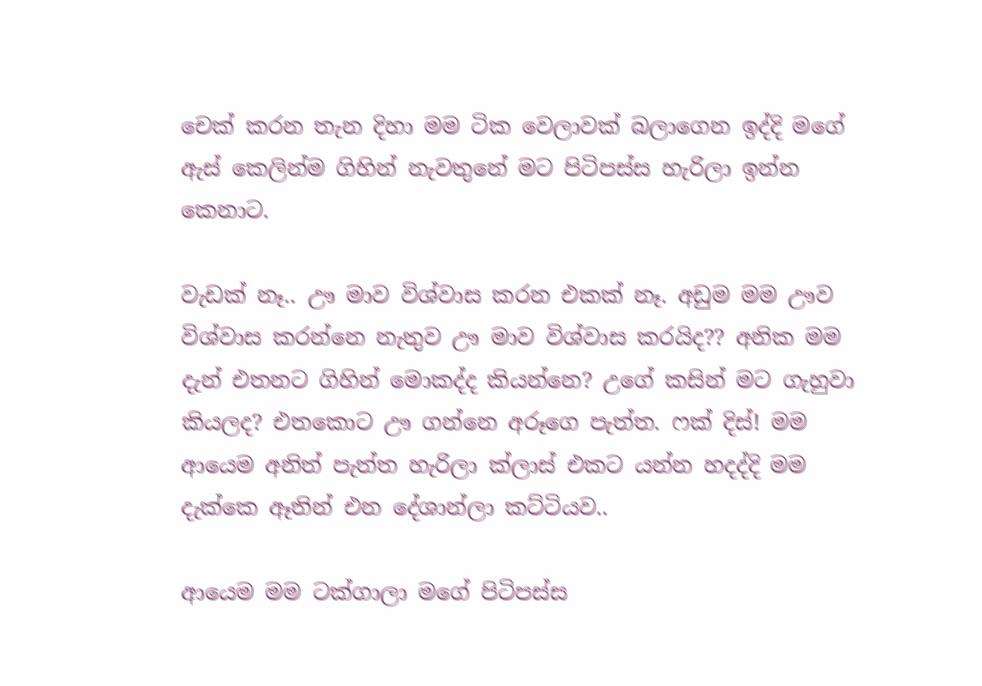චෙක් කරන තැන දිහා මම ටික වෙලාවක් බලාගෙන ඉද්දි මගේ ඇස් කෙලින්ම ගිහින් නැවතුනේ මට පිටිපස්ස හැරිලා ඉන්න කෙනාට.

වැඩක් නෑ.. ඌ මාව විශ්වාස කරන එකක් නෑ. අඩුම මම ඌව විශ්වාස කරන්නෙ නැතුව ඌ මාව විශ්වාස කරයිද?? අනික මම දැන් එතනට ගිහින් මොකද්ද කියන්නෙ? උගේ කසින් මට ගැහුවා කියලද? එතකොට ඌ ගන්නෙ අරූගෙ පැත්ත. ෆක් දිස්! මම ආයෙම අනිත් පැත්ත හැරිලා ක්ලාස් එකට යන්න හදද්දි මම දැක්කෙ ඈතින් එන දේශාන්ලා කට්ටියව..

ආයෙම මම ටක්ගාලා මගේ පිටිපස්ස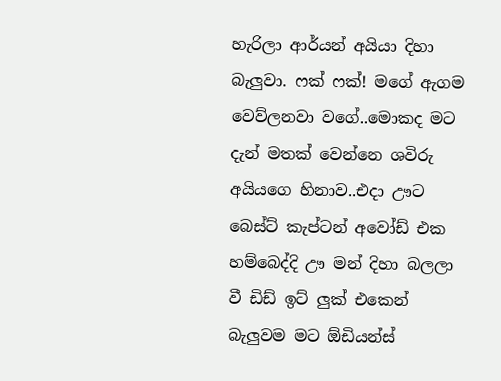හැරිලා ආර්යන් අයියා දිහා බැලුවා. ෆක් ෆක්! මගේ ඇගම වෙව්ලනවා වගේ..මොකද මට දැන් මතක් වෙන්නෙ ශවිරු අයියගෙ හිනාව..එදා ඌට බෙස්ට් කැප්ටන් අවෝඩ් එක හම්බෙද්දි ඌ මන් දිහා බලලා වී ඩිඩ් ඉට් ලුක් එකෙන් බැලුවම මට ඕඩියන්ස්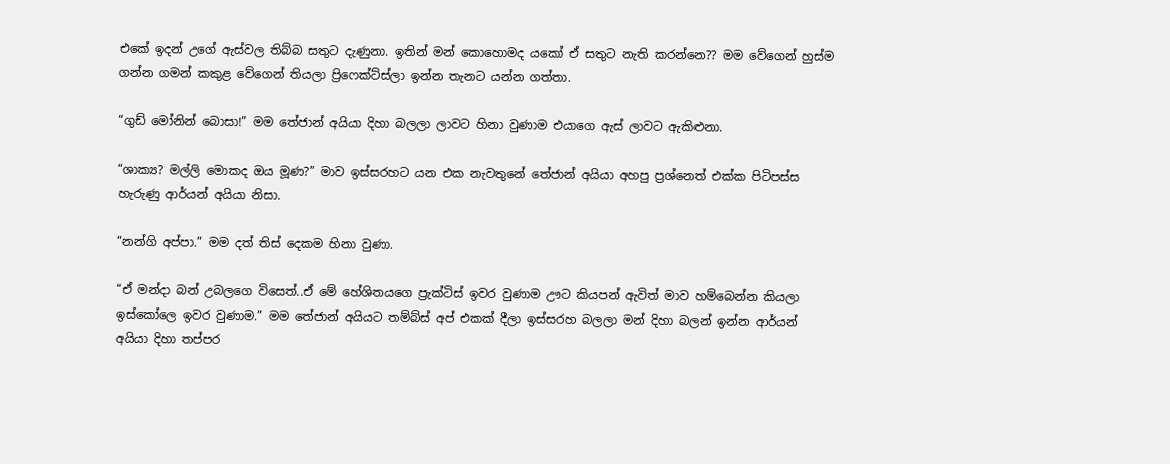එකේ ඉදන් උගේ ඇස්වල තිබ්බ සතුට දැණුනා. ඉතින් මන් කොහොමද යකෝ ඒ සතුට නැති කරන්නෙ?? මම වේගෙන් හුස්ම ගන්න ගමන් කකුළ වේගෙන් තියලා ප්‍රිෆෙක්ට්ස්ලා ඉන්න තැනට යන්න ගත්තා.

“ගුඩ් මෝනින් බොසා!” මම තේජාන් අයියා දිහා බලලා ලාවට හිනා වුණාම එයාගෙ ඇස් ලාවට ඇකිළුනා.

“ශාක්‍ය? මල්ලි මොකද ඔය මූණ?” මාව ඉස්සරහට යන එක නැවතුනේ තේජාන් අයියා අහපු ප්‍රශ්නෙත් එක්ක පිටිපස්ස හැරුණු ආර්යන් අයියා නිසා.

“නන්ගි අප්පා.” මම දත් තිස් දෙකම හිනා වුණා.

“ඒ මන්දා බන් උබලගෙ විසෙත්..ඒ මේ හේශිතයගෙ ප්‍රැක්ටිස් ඉවර වුණාම ඌට කියපන් ඇවිත් මාව හම්බෙන්න කියලා ඉස්කෝලෙ ඉවර වුණාම.” මම තේජාන් අයියට තම්බ්ස් අප් එකක් දීලා ඉස්සරහ බලලා මන් දිහා බලන් ඉන්න ආර්යන් අයියා දිහා තප්පර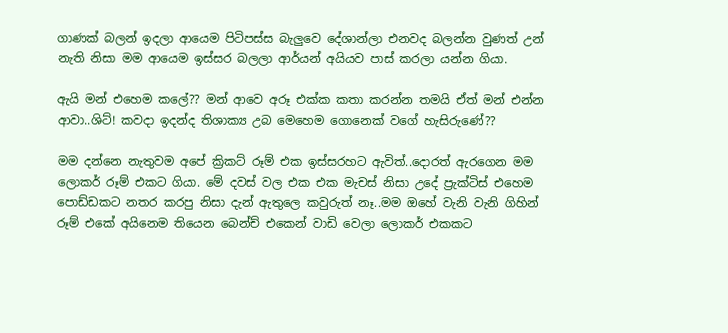ගාණක් බලන් ඉදලා ආයෙම පිටිපස්ස බැලුවෙ දේශාන්ලා එනවද බලන්න වුණත් උන් නැති නිසා මම ආයෙම ඉස්සර බලලා ආර්යන් අයියව පාස් කරලා යන්න ගියා.

ඇයි මන් එහෙම කලේ?? මන් ආවෙ අරූ එක්ක කතා කරන්න තමයි ඒත් මන් එන්න ආවා..ශිට්! කවදා ඉදන්ද තිශාක්‍ය උබ මෙහෙම ගොනෙක් වගේ හැසිරුණේ??

මම දන්නෙ නැතුවම අපේ ක්‍රිකට් රූම් එක ඉස්සරහට ඇවිත්..දොරත් ඇරගෙන මම ලොකර් රූම් එකට ගියා. මේ දවස් වල එක එක මැචස් නිසා උදේ ප්‍රැක්ටිස් එහෙම පොඩ්ඩකට නතර කරපු නිසා දැන් ඇතුලෙ කවුරුත් නෑ..මම ඔහේ වැනි වැනි ගිහින් රූම් එකේ අයිනෙම තියෙන බෙන්ච් එකෙන් වාඩි වෙලා ලොකර් එකකට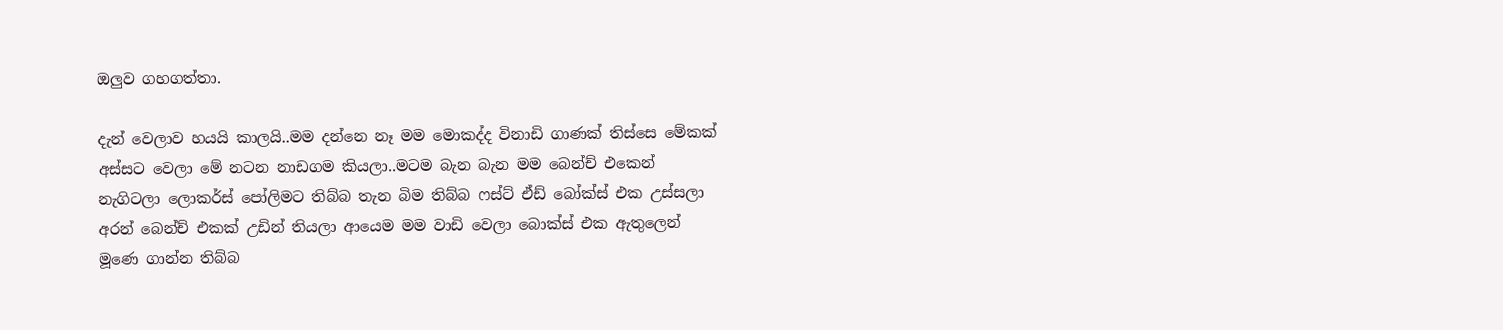ඔලුව ගහගත්තා.

දැන් වෙලාව හයයි කාලයි..මම දන්නෙ නෑ මම මොකද්ද විනාඩි ගාණක් තිස්සෙ මේකක් අස්සට වෙලා මේ නටන නාඩගම කියලා..මටම බැන බැන මම බෙන්ච් එකෙන් නැගිටලා ලොකර්ස් පෝලිමට තිබ්බ තැන බිම තිබ්බ ෆස්ට් ඒඩ් බෝක්ස් එක උස්සලා අරන් බෙන්ච් එකක් උඩින් තියලා ආයෙම මම වාඩි වෙලා බොක්ස් එක ඇතුලෙන් මූණෙ ගාන්න තිබ්බ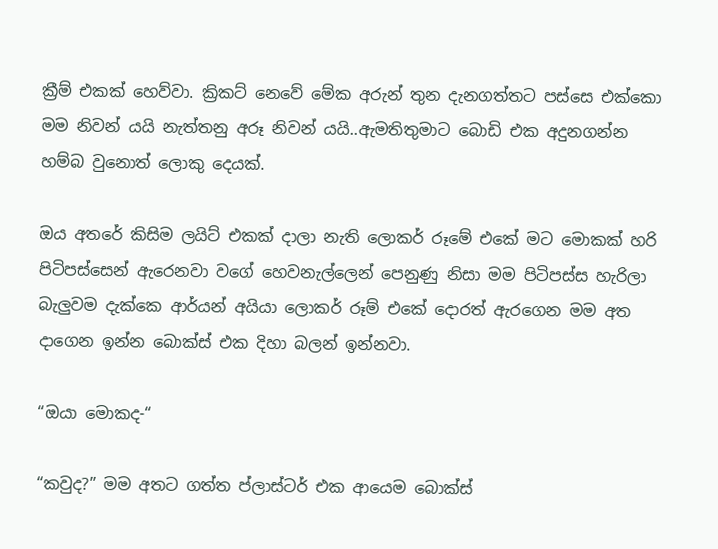ක්‍රීම් එකක් හෙව්වා. ක්‍රිකට් නෙවේ මේක අරුන් තුන දැනගත්තට පස්සෙ එක්කො මම නිවන් යයි නැත්තනු අරූ නිවන් යයි..ඇමතිතුමාට බොඩි එක අදුනගන්න හම්බ වුනොත් ලොකු දෙයක්.

ඔය අතරේ කිසිම ලයිට් එකක් දාලා නැති ලොකර් රූමේ එකේ මට මොකක් හරි පිටිපස්සෙන් ඇරෙනවා වගේ හෙවනැල්ලෙන් පෙනුණු නිසා මම පිටිපස්ස හැරිලා බැලුවම දැක්කෙ ආර්යන් අයියා ලොකර් රූම් එකේ දොරත් ඇරගෙන මම අත දාගෙන ඉන්න බොක්ස් එක දිහා බලන් ඉන්නවා.

“ඔයා මොකද-“

“කවුද?” මම අතට ගත්ත ප්ලාස්ටර් එක ආයෙම බොක්ස්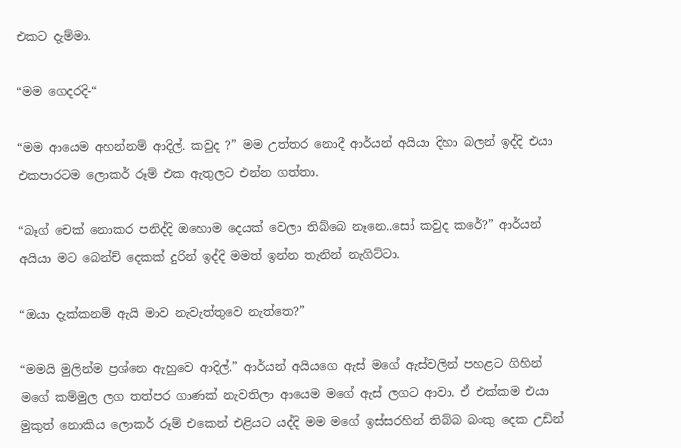එකට දැම්මා.

“මම ගෙදරදි-“

“මම ආයෙම අහන්නම් ආදිල්. කවුද ?” මම උත්තර නොදී ආර්යන් අයියා දිහා බලන් ඉද්දි එයා එකපාරටම ලොකර් රූම් එක ඇතුලට එන්න ගත්තා.

“බෑග් චෙක් නොකර පනිද්දි ඔහොම දෙයක් වෙලා තිබ්බෙ නෑනෙ..සෝ කවුද කරේ?” ආර්යන් අයියා මට බෙන්ච් දෙකක් දුරින් ඉද්දි මමත් ඉන්න තැනින් නැගිට්ටා.

“ඔයා දැක්කනම් ඇයි මාව නැවැත්තුවෙ නැත්තෙ?”

“මමයි මුලින්ම ප්‍රශ්නෙ ඇහුවෙ ආදිල්.” ආර්යන් අයියගෙ ඇස් මගේ ඇස්වලින් පහළට ගිහින් මගේ කම්මුල ලග තත්පර ගාණක් නැවතිලා ආයෙම මගේ ඇස් ලගට ආවා. ඒ එක්කම එයා මුකුත් නොකිය ලොකර් රූම් එකෙන් එළියට යද්දි මම මගේ ඉස්සරහින් තිබ්බ බංකු දෙක උඩින්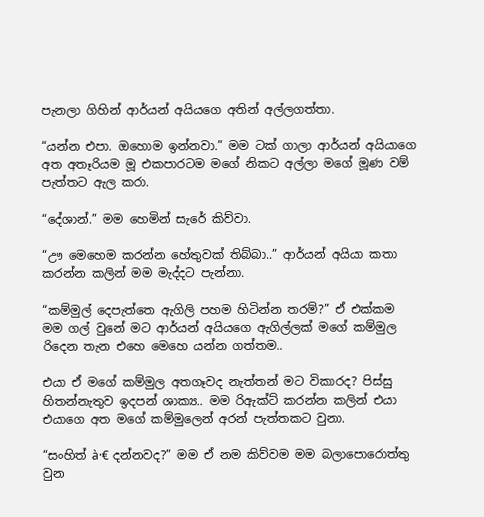පැනලා ගිහින් ආර්යන් අයියගෙ අතින් අල්ලගත්තා.

“යන්න එපා. ඔහොම ඉන්නවා.” මම ටක් ගාලා ආර්යන් අයියාගෙ අත අතෑරියම මූ එකපාරටම මගේ නිකට අල්ලා මගේ මූණ වම් පැත්තට ඇල කරා.

“දේශාන්.” මම හෙමින් සැරේ කිව්වා.

“ඌ මෙහෙම කරන්න හේතුවක් තිබ්බා..” ආර්යන් අයියා කතා කරන්න කලින් මම මැද්දට පැන්නා.

“කම්මුල් දෙපැත්තෙ ඇගිලි පහම හිටින්න තරම්?” ඒ එක්කම මම ගල් වුනේ මට ආර්යන් අයියගෙ ඇගිල්ලක් මගේ කම්මුල රිදෙන තැන එහෙ මෙහෙ යන්න ගත්තම..

එයා ඒ මගේ කම්මුල අතගෑවද නැත්තන් මට විකාරද? පිස්සු හිතන්නැතුව ඉදපන් ශාක්‍ය.. මම රිඇක්ට් කරන්න කලින් එයා එයාගෙ අත මගේ කම්මුලෙන් අරන් පැත්තකට වුනා.

“සංහිත් à·€ දන්නවද?” මම ඒ නම කිව්වම මම බලාපොරොත්තු වුන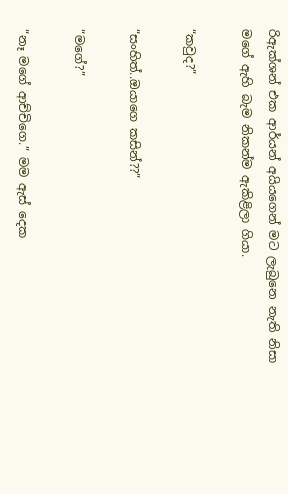රිඇක්ශන් එක ආර්යන් අයියගෙන් මට ලැබුනෙ නැති නිසා මගේ ඇහි බැම නිකන්ම ඇකිළිලා ගියා.

“කවුද?”

“සංහිත්..ඔයාගෙ කසින්??”

“මගේ?”

“නෑ මගේ ආච්චිගෙ.” මම ඇස් දෙක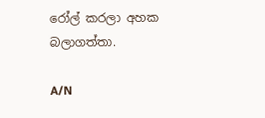රෝල් කරලා අහක බලාගත්තා.

A/N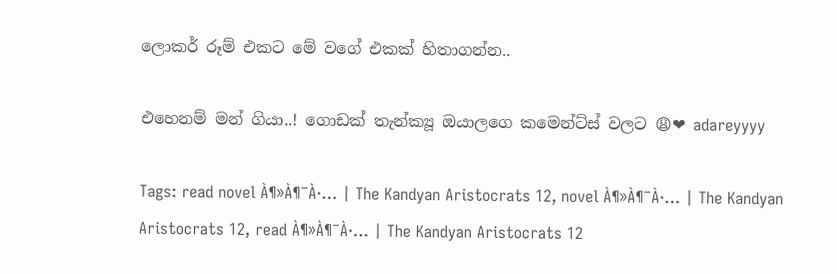ලොකර් රූම් එකට මේ වගේ එකක් හිතාගන්න..

එහෙනම් මන් ගියා..! ගොඩක් තැන්ක්‍යූ ඔයාලගෙ කමෙන්ට්ස් වලට 😩❤ adareyyyy

Tags: read novel À¶»À¶¯À·… | The Kandyan Aristocrats 12, novel À¶»À¶¯À·… | The Kandyan Aristocrats 12, read À¶»À¶¯À·… | The Kandyan Aristocrats 12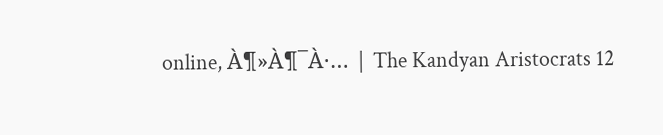online, À¶»À¶¯À·… | The Kandyan Aristocrats 12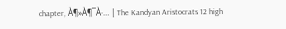chapter, À¶»À¶¯À·… | The Kandyan Aristocrats 12 high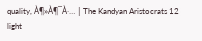quality, À¶»À¶¯À·… | The Kandyan Aristocrats 12 light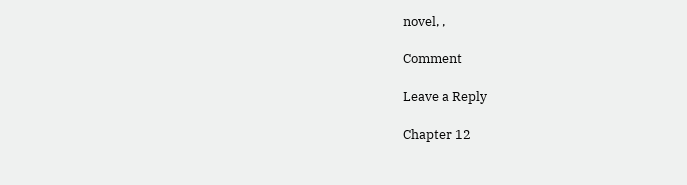novel, ,

Comment

Leave a Reply

Chapter 12